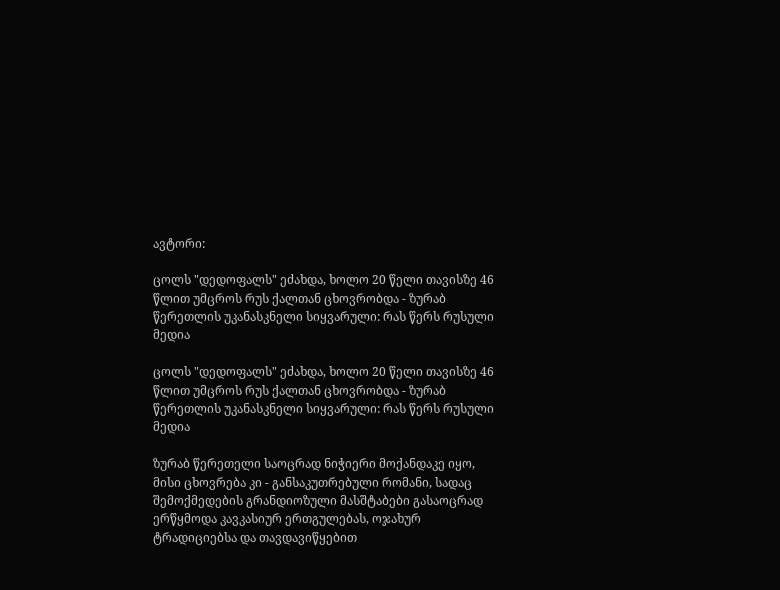ავტორი:

ცოლს "დედოფალს" ეძახდა, ხოლო 20 წელი თავისზე 46 წლით უმცროს რუს ქალთან ცხოვრობდა - ზურაბ წერეთლის უკანასკნელი სიყვარული: რას წერს რუსული მედია

ცოლს "დედოფალს" ეძახდა, ხოლო 20 წელი თავისზე 46 წლით უმცროს რუს ქალთან ცხოვრობდა - ზურაბ წერეთლის უკანასკნელი სიყვარული: რას წერს რუსული მედია

ზურაბ წერეთელი საოცრად ნიჭიერი მოქანდაკე იყო, მისი ცხოვრება კი - განსაკუთრებული რომანი, სადაც შემოქმედების გრანდიოზული მასშტაბები გასაოცრად ერწყმოდა კავკასიურ ერთგულებას, ოჯახურ ტრადიციებსა და თავდავიწყებით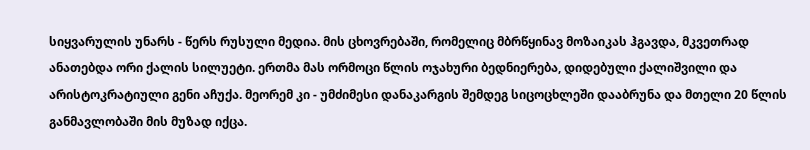სიყვარულის უნარს - წერს რუსული მედია. მის ცხოვრებაში, რომელიც მბრწყინავ მოზაიკას ჰგავდა, მკვეთრად ანათებდა ორი ქალის სილუეტი. ერთმა მას ორმოცი წლის ოჯახური ბედნიერება, დიდებული ქალიშვილი და არისტოკრატიული გენი აჩუქა. მეორემ კი - უმძიმესი დანაკარგის შემდეგ სიცოცხლეში დააბრუნა და მთელი 20 წლის განმავლობაში მის მუზად იქცა.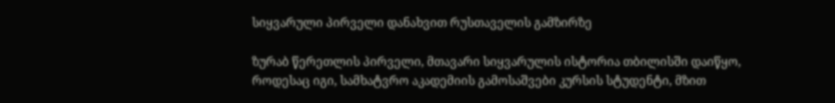სიყვარული პირველი დანახვით რუსთაველის გამზირზე

ზურაბ წერეთლის პირველი, მთავარი სიყვარულის ისტორია თბილისში დაიწყო, როდესაც იგი, სამხატვრო აკადემიის გამოსაშვები კურსის სტუდენტი, მზით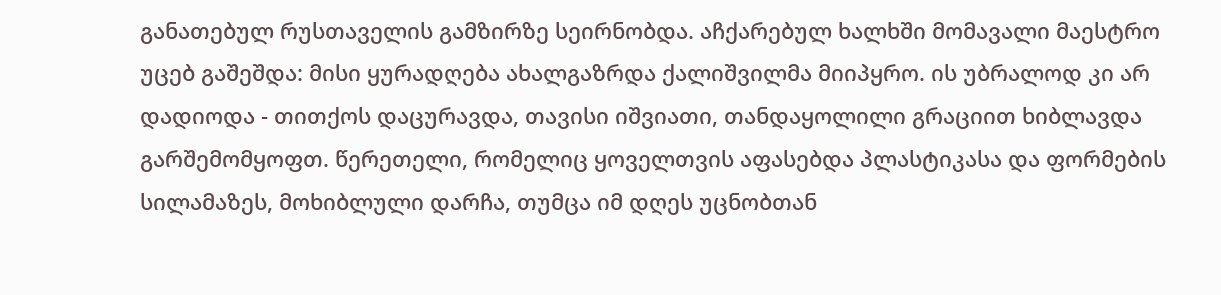განათებულ რუსთაველის გამზირზე სეირნობდა. აჩქარებულ ხალხში მომავალი მაესტრო უცებ გაშეშდა: მისი ყურადღება ახალგაზრდა ქალიშვილმა მიიპყრო. ის უბრალოდ კი არ დადიოდა - თითქოს დაცურავდა, თავისი იშვიათი, თანდაყოლილი გრაციით ხიბლავდა გარშემომყოფთ. წერეთელი, რომელიც ყოველთვის აფასებდა პლასტიკასა და ფორმების სილამაზეს, მოხიბლული დარჩა, თუმცა იმ დღეს უცნობთან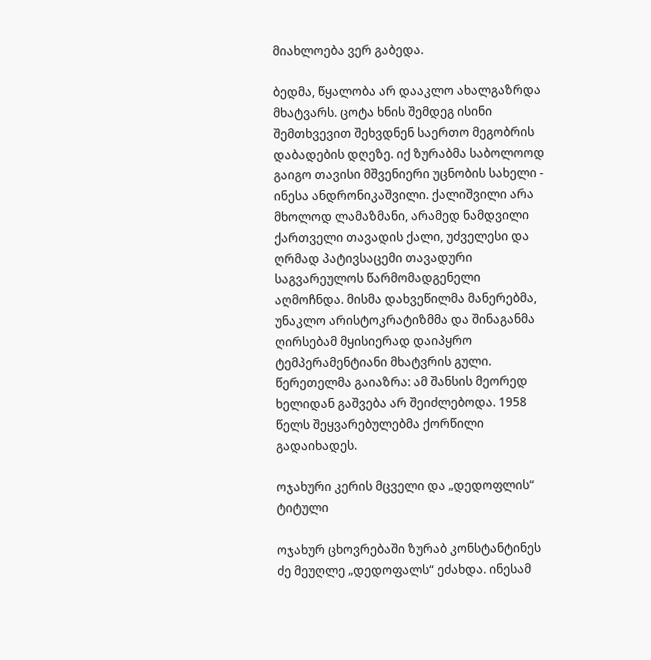მიახლოება ვერ გაბედა.

ბედმა, წყალობა არ დააკლო ახალგაზრდა მხატვარს. ცოტა ხნის შემდეგ ისინი შემთხვევით შეხვდნენ საერთო მეგობრის დაბადების დღეზე. იქ ზურაბმა საბოლოოდ გაიგო თავისი მშვენიერი უცნობის სახელი - ინესა ანდრონიკაშვილი. ქალიშვილი არა მხოლოდ ლამაზმანი, არამედ ნამდვილი ქართველი თავადის ქალი, უძველესი და ღრმად პატივსაცემი თავადური საგვარეულოს წარმომადგენელი აღმოჩნდა. მისმა დახვეწილმა მანერებმა, უნაკლო არისტოკრატიზმმა და შინაგანმა ღირსებამ მყისიერად დაიპყრო ტემპერამენტიანი მხატვრის გული. წერეთელმა გაიაზრა: ამ შანსის მეორედ ხელიდან გაშვება არ შეიძლებოდა. 1958 წელს შეყვარებულებმა ქორწილი გადაიხადეს.

ოჯახური კერის მცველი და „დედოფლის“ ტიტული

ოჯახურ ცხოვრებაში ზურაბ კონსტანტინეს ძე მეუღლე „დედოფალს“ ეძახდა. ინესამ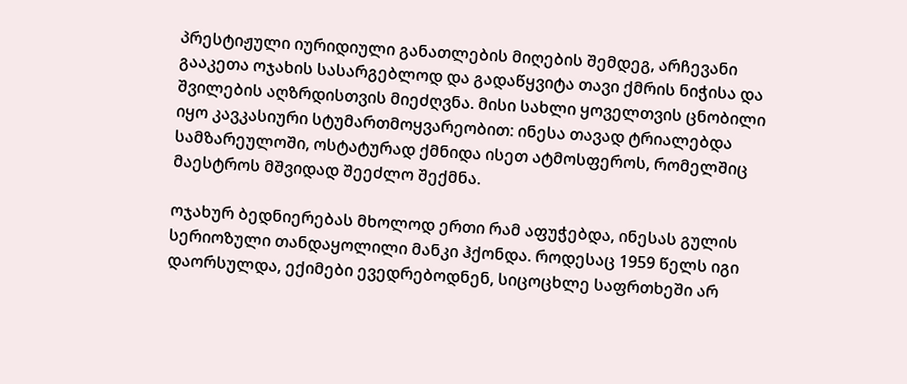პრესტიჟული იურიდიული განათლების მიღების შემდეგ, არჩევანი გააკეთა ოჯახის სასარგებლოდ და გადაწყვიტა თავი ქმრის ნიჭისა და შვილების აღზრდისთვის მიეძღვნა. მისი სახლი ყოველთვის ცნობილი იყო კავკასიური სტუმართმოყვარეობით: ინესა თავად ტრიალებდა სამზარეულოში, ოსტატურად ქმნიდა ისეთ ატმოსფეროს, რომელშიც მაესტროს მშვიდად შეეძლო შექმნა.

ოჯახურ ბედნიერებას მხოლოდ ერთი რამ აფუჭებდა, ინესას გულის სერიოზული თანდაყოლილი მანკი ჰქონდა. როდესაც 1959 წელს იგი დაორსულდა, ექიმები ევედრებოდნენ, სიცოცხლე საფრთხეში არ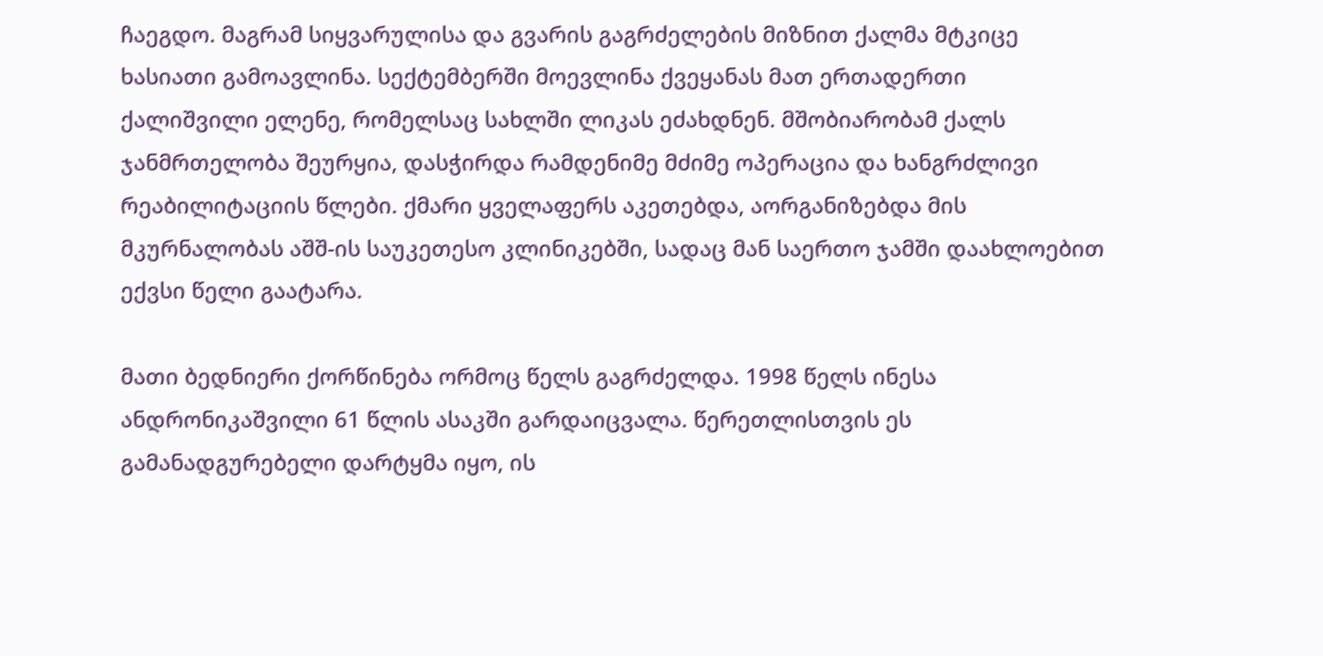ჩაეგდო. მაგრამ სიყვარულისა და გვარის გაგრძელების მიზნით ქალმა მტკიცე ხასიათი გამოავლინა. სექტემბერში მოევლინა ქვეყანას მათ ერთადერთი ქალიშვილი ელენე, რომელსაც სახლში ლიკას ეძახდნენ. მშობიარობამ ქალს ჯანმრთელობა შეურყია, დასჭირდა რამდენიმე მძიმე ოპერაცია და ხანგრძლივი რეაბილიტაციის წლები. ქმარი ყველაფერს აკეთებდა, აორგანიზებდა მის მკურნალობას აშშ-ის საუკეთესო კლინიკებში, სადაც მან საერთო ჯამში დაახლოებით ექვსი წელი გაატარა.

მათი ბედნიერი ქორწინება ორმოც წელს გაგრძელდა. 1998 წელს ინესა ანდრონიკაშვილი 61 წლის ასაკში გარდაიცვალა. წერეთლისთვის ეს გამანადგურებელი დარტყმა იყო, ის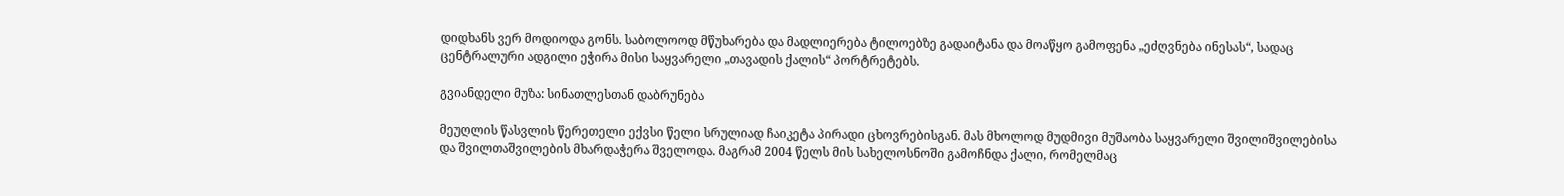დიდხანს ვერ მოდიოდა გონს. საბოლოოდ მწუხარება და მადლიერება ტილოებზე გადაიტანა და მოაწყო გამოფენა „ეძღვნება ინესას“, სადაც ცენტრალური ადგილი ეჭირა მისი საყვარელი „თავადის ქალის“ პორტრეტებს.

გვიანდელი მუზა: სინათლესთან დაბრუნება

მეუღლის წასვლის წერეთელი ექვსი წელი სრულიად ჩაიკეტა პირადი ცხოვრებისგან. მას მხოლოდ მუდმივი მუშაობა საყვარელი შვილიშვილებისა და შვილთაშვილების მხარდაჭერა შველოდა. მაგრამ 2004 წელს მის სახელოსნოში გამოჩნდა ქალი, რომელმაც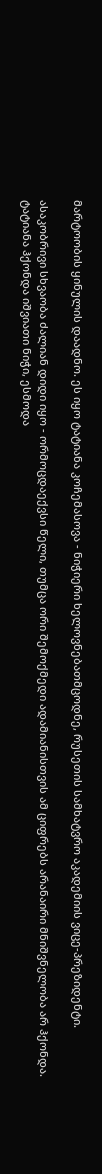მარტოობის ყინულის დაადნო. ეს იყო ტატიანა კოჩემასოვა - ნიჭიერი ხელოვნებათმცოდნე, რუსეთის სამხატვრო აკადემიის ვიცე-პრეზიდენტი.

ასაკობრივი სხვაობა ძალიან დიდი იყო - ორმოცდაექვსი წელი, თუმცა ორი შემოქმედი ადამიანისთვის ამ ციფრებს არანაირი მნიშვნელობა არ ჰქონდა. ტატიანა ჰქონდა იშვიათი ნიჭი, ესმოდა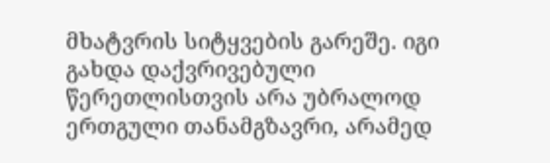მხატვრის სიტყვების გარეშე. იგი გახდა დაქვრივებული წერეთლისთვის არა უბრალოდ ერთგული თანამგზავრი, არამედ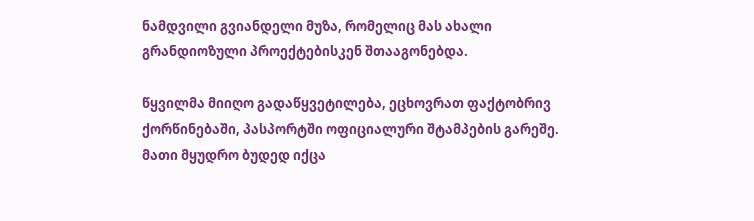ნამდვილი გვიანდელი მუზა, რომელიც მას ახალი გრანდიოზული პროექტებისკენ შთააგონებდა.

წყვილმა მიიღო გადაწყვეტილება, ეცხოვრათ ფაქტობრივ ქორწინებაში, პასპორტში ოფიციალური შტამპების გარეშე. მათი მყუდრო ბუდედ იქცა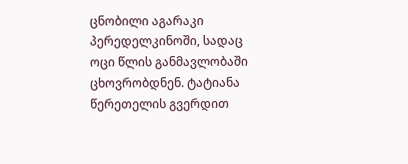ცნობილი აგარაკი პერედელკინოში, სადაც ოცი წლის განმავლობაში ცხოვრობდნენ. ტატიანა წერეთელის გვერდით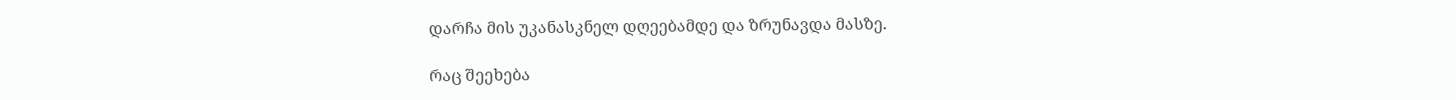დარჩა მის უკანასკნელ დღეებამდე და ზრუნავდა მასზე.

რაც შეეხება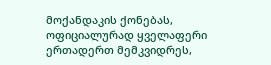მოქანდაკის ქონებას, ოფიციალურად ყველაფერი ერთადერთ მემკვიდრეს,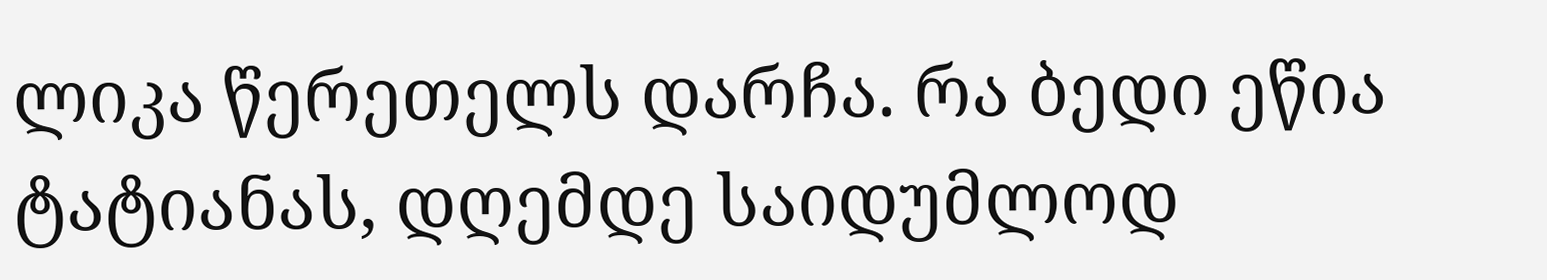ლიკა წერეთელს დარჩა. რა ბედი ეწია ტატიანას, დღემდე საიდუმლოდ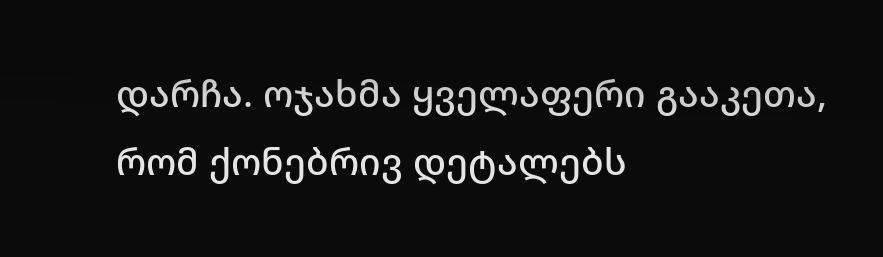დარჩა. ოჯახმა ყველაფერი გააკეთა, რომ ქონებრივ დეტალებს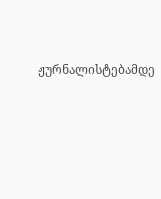ჟურნალისტებამდე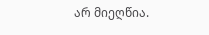არ მიეღწია.